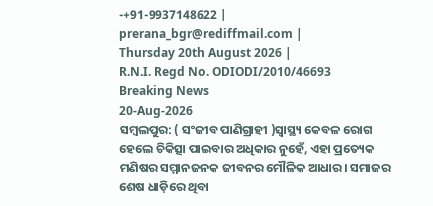-+91-9937148622 |
prerana_bgr@rediffmail.com |
Thursday 20th August 2026 |
R.N.I. Regd No. ODIODI/2010/46693
Breaking News
20-Aug-2026
ସମ୍ବଲପୁର: ( ସଂଜୀବ ପାଣିଗ୍ରାହୀ )ସ୍ୱାସ୍ଥ୍ୟ କେବଳ ରୋଗ ହେଲେ ଚିକିତ୍ସା ପାଇବାର ଅଧିକାର ନୁହେଁ, ଏହା ପ୍ରତ୍ୟେକ ମଣିଷର ସମ୍ମାନଜନକ ଜୀବନର ମୌଳିକ ଆଧାର। ସମାଜର ଶେଷ ଧାଡ଼ିରେ ଥିବା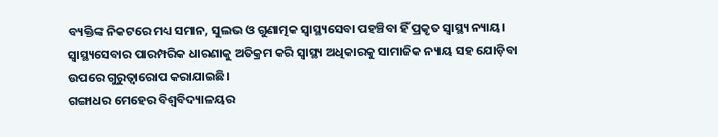ବ୍ୟକ୍ତିଙ୍କ ନିକଟରେ ମଧ୍ୟ ସମାନ, ସୁଲଭ ଓ ଗୁଣାତ୍ମକ ସ୍ୱାସ୍ଥ୍ୟସେବା ପହଞ୍ଚିବା ହିଁ ପ୍ରକୃତ ସ୍ୱାସ୍ଥ୍ୟ ନ୍ୟାୟ। ସ୍ୱାସ୍ଥ୍ୟସେବାର ପାରମ୍ପରିକ ଧାରଣାକୁ ଅତିକ୍ରମ କରି ସ୍ୱାସ୍ଥ୍ୟ ଅଧିକାରକୁ ସାମାଜିକ ନ୍ୟାୟ ସହ ଯୋଡ଼ିବା ଉପରେ ଗୁରୁତ୍ୱାରୋପ କରାଯାଇଛି।
ଗଙ୍ଗାଧର ମେହେର ବିଶ୍ୱବିଦ୍ୟାଳୟର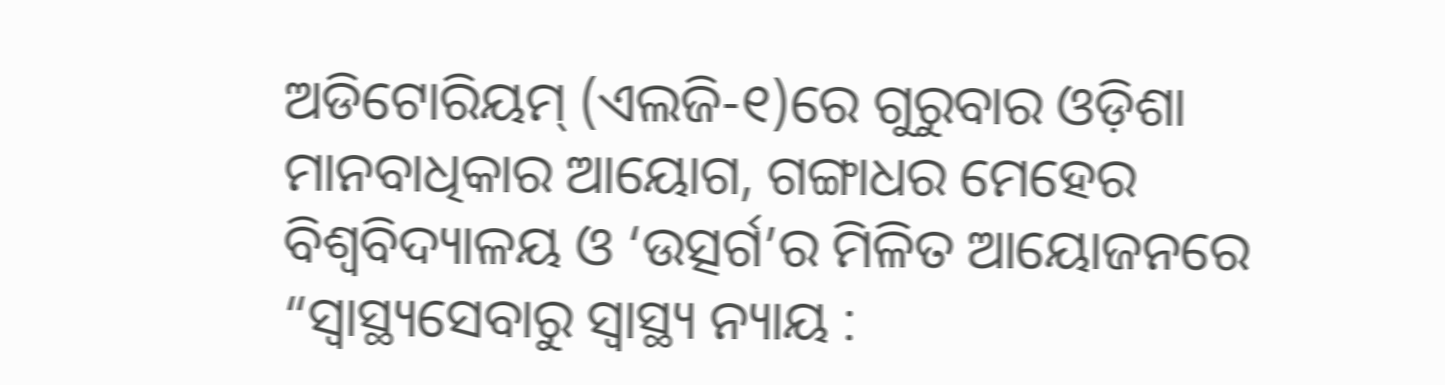ଅଡିଟୋରିୟମ୍ (ଏଲଜି-୧)ରେ ଗୁରୁବାର ଓଡ଼ିଶା ମାନବାଧିକାର ଆୟୋଗ, ଗଙ୍ଗାଧର ମେହେର ବିଶ୍ୱବିଦ୍ୟାଳୟ ଓ ‘ଉତ୍ସର୍ଗ’ର ମିଳିତ ଆୟୋଜନରେ “ସ୍ୱାସ୍ଥ୍ୟସେବାରୁ ସ୍ୱାସ୍ଥ୍ୟ ନ୍ୟାୟ :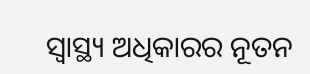ସ୍ୱାସ୍ଥ୍ୟ ଅଧିକାରର ନୂତନ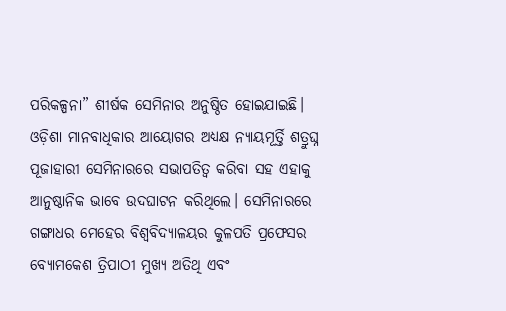ପରିକଳ୍ପନା” ଶୀର୍ଷକ ସେମିନାର ଅନୁଷ୍ଠିତ ହୋଇଯାଇଛି।
ଓଡ଼ିଶା ମାନବାଧିକାର ଆୟୋଗର ଅଧ୍ୟକ୍ଷ ନ୍ୟାୟମୂର୍ତ୍ତି ଶତ୍ରୁଘ୍ନ ପୂଜାହାରୀ ସେମିନାରରେ ସଭାପତିତ୍ୱ କରିବା ସହ ଏହାକୁ ଆନୁଷ୍ଠାନିକ ଭାବେ ଉଦଘାଟନ କରିଥିଲେ। ସେମିନାରରେ ଗଙ୍ଗାଧର ମେହେର ବିଶ୍ୱବିଦ୍ୟାଳୟର କୁଳପତି ପ୍ରଫେସର ବ୍ୟୋମକେଶ ତ୍ରିପାଠୀ ମୁଖ୍ୟ ଅତିଥି ଏବଂ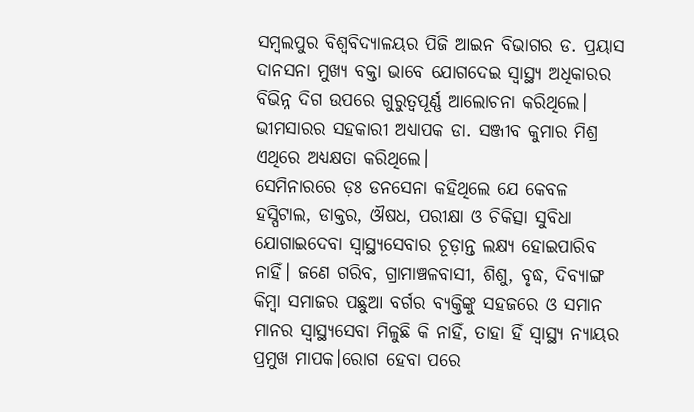ସମ୍ବଲପୁର ବିଶ୍ୱବିଦ୍ୟାଳୟର ପିଜି ଆଇନ ବିଭାଗର ଡ. ପ୍ରୟାସ ଦାନସନା ମୁଖ୍ୟ ବକ୍ତା ଭାବେ ଯୋଗଦେଇ ସ୍ୱାସ୍ଥ୍ୟ ଅଧିକାରର ବିଭିନ୍ନ ଦିଗ ଉପରେ ଗୁରୁତ୍ୱପୂର୍ଣ୍ଣ ଆଲୋଚନା କରିଥିଲେ। ଭୀମସାରର ସହକାରୀ ଅଧ୍ୟାପକ ଡା. ସଞ୍ଜୀବ କୁମାର ମିଶ୍ର ଏଥିରେ ଅଧ୍ୟକ୍ଷତା କରିଥିଲେ।
ସେମିନାରରେ ଡ଼ଃ ଡନସେନା କହିଥିଲେ ଯେ କେବଳ ହସ୍ପିଟାଲ, ଡାକ୍ତର, ଔଷଧ, ପରୀକ୍ଷା ଓ ଚିକିତ୍ସା ସୁବିଧା ଯୋଗାଇଦେବା ସ୍ୱାସ୍ଥ୍ୟସେବାର ଚୂଡ଼ାନ୍ତ ଲକ୍ଷ୍ୟ ହୋଇପାରିବ ନାହିଁ। ଜଣେ ଗରିବ, ଗ୍ରାମାଞ୍ଚଳବାସୀ, ଶିଶୁ, ବୃଦ୍ଧ, ଦିବ୍ୟାଙ୍ଗ କିମ୍ବା ସମାଜର ପଛୁଆ ବର୍ଗର ବ୍ୟକ୍ତିଙ୍କୁ ସହଜରେ ଓ ସମାନ ମାନର ସ୍ୱାସ୍ଥ୍ୟସେବା ମିଳୁଛି କି ନାହିଁ, ତାହା ହିଁ ସ୍ୱାସ୍ଥ୍ୟ ନ୍ୟାୟର ପ୍ରମୁଖ ମାପକ।ରୋଗ ହେବା ପରେ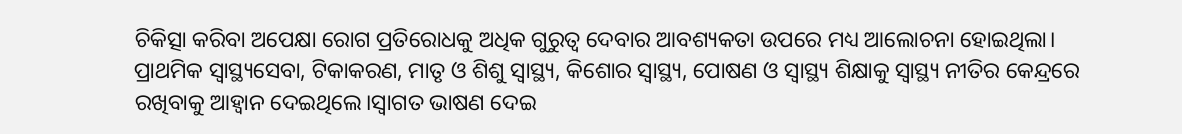ଚିକିତ୍ସା କରିବା ଅପେକ୍ଷା ରୋଗ ପ୍ରତିରୋଧକୁ ଅଧିକ ଗୁରୁତ୍ୱ ଦେବାର ଆବଶ୍ୟକତା ଉପରେ ମଧ୍ୟ ଆଲୋଚନା ହୋଇଥିଲା। ପ୍ରାଥମିକ ସ୍ୱାସ୍ଥ୍ୟସେବା, ଟିକାକରଣ, ମାତୃ ଓ ଶିଶୁ ସ୍ୱାସ୍ଥ୍ୟ, କିଶୋର ସ୍ୱାସ୍ଥ୍ୟ, ପୋଷଣ ଓ ସ୍ୱାସ୍ଥ୍ୟ ଶିକ୍ଷାକୁ ସ୍ୱାସ୍ଥ୍ୟ ନୀତିର କେନ୍ଦ୍ରରେ ରଖିବାକୁ ଆହ୍ୱାନ ଦେଇଥିଲେ।ସ୍ୱାଗତ ଭାଷଣ ଦେଇ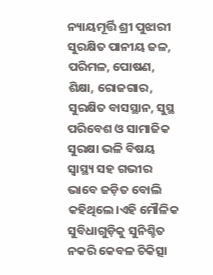ନ୍ୟାୟମୂର୍ତ୍ତି ଶ୍ରୀ ପୁଝାରୀ ସୁରକ୍ଷିତ ପାନୀୟ ଜଳ, ପରିମଳ, ପୋଷଣ, ଶିକ୍ଷା, ରୋଜଗାର, ସୁରକ୍ଷିତ ବାସସ୍ଥାନ, ସୁସ୍ଥ ପରିବେଶ ଓ ସାମାଜିକ ସୁରକ୍ଷା ଭଳି ବିଷୟ ସ୍ୱାସ୍ଥ୍ୟ ସହ ଗଭୀର ଭାବେ ଜଡ଼ିତ ବୋଲି କହିଥିଲେ।ଏହି ମୌଳିକ ସୁବିଧାଗୁଡ଼ିକୁ ସୁନିଶ୍ଚିତ ନକରି କେବଳ ଚିକିତ୍ସା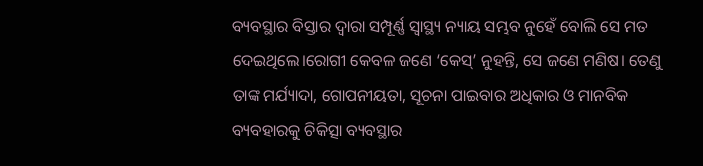ବ୍ୟବସ୍ଥାର ବିସ୍ତାର ଦ୍ୱାରା ସମ୍ପୂର୍ଣ୍ଣ ସ୍ୱାସ୍ଥ୍ୟ ନ୍ୟାୟ ସମ୍ଭବ ନୁହେଁ ବୋଲି ସେ ମତ ଦେଇଥିଲେ।ରୋଗୀ କେବଳ ଜଣେ ‘କେସ୍’ ନୁହନ୍ତି, ସେ ଜଣେ ମଣିଷ। ତେଣୁ ତାଙ୍କ ମର୍ଯ୍ୟାଦା, ଗୋପନୀୟତା, ସୂଚନା ପାଇବାର ଅଧିକାର ଓ ମାନବିକ ବ୍ୟବହାରକୁ ଚିକିତ୍ସା ବ୍ୟବସ୍ଥାର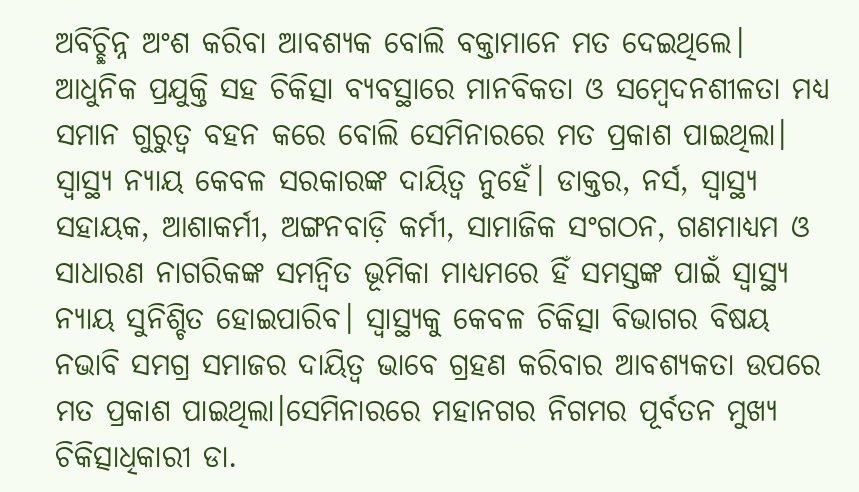ଅବିଚ୍ଛିନ୍ନ ଅଂଶ କରିବା ଆବଶ୍ୟକ ବୋଲି ବକ୍ତାମାନେ ମତ ଦେଇଥିଲେ। ଆଧୁନିକ ପ୍ରଯୁକ୍ତି ସହ ଚିକିତ୍ସା ବ୍ୟବସ୍ଥାରେ ମାନବିକତା ଓ ସମ୍ବେଦନଶୀଳତା ମଧ୍ୟ ସମାନ ଗୁରୁତ୍ୱ ବହନ କରେ ବୋଲି ସେମିନାରରେ ମତ ପ୍ରକାଶ ପାଇଥିଲା।
ସ୍ୱାସ୍ଥ୍ୟ ନ୍ୟାୟ କେବଳ ସରକାରଙ୍କ ଦାୟିତ୍ୱ ନୁହେଁ। ଡାକ୍ତର, ନର୍ସ, ସ୍ୱାସ୍ଥ୍ୟ ସହାୟକ, ଆଶାକର୍ମୀ, ଅଙ୍ଗନବାଡ଼ି କର୍ମୀ, ସାମାଜିକ ସଂଗଠନ, ଗଣମାଧ୍ୟମ ଓ ସାଧାରଣ ନାଗରିକଙ୍କ ସମନ୍ୱିତ ଭୂମିକା ମାଧ୍ୟମରେ ହିଁ ସମସ୍ତଙ୍କ ପାଇଁ ସ୍ୱାସ୍ଥ୍ୟ ନ୍ୟାୟ ସୁନିଶ୍ଚିତ ହୋଇପାରିବ। ସ୍ୱାସ୍ଥ୍ୟକୁ କେବଳ ଚିକିତ୍ସା ବିଭାଗର ବିଷୟ ନଭାବି ସମଗ୍ର ସମାଜର ଦାୟିତ୍ୱ ଭାବେ ଗ୍ରହଣ କରିବାର ଆବଶ୍ୟକତା ଉପରେ ମତ ପ୍ରକାଶ ପାଇଥିଲା।ସେମିନାରରେ ମହାନଗର ନିଗମର ପୂର୍ବତନ ମୁଖ୍ୟ ଚିକିତ୍ସାଧିକାରୀ ଡା.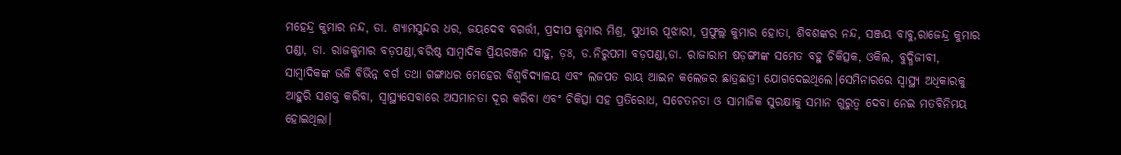ମହେନ୍ଦ୍ର କୁମାର ନନ୍ଦ, ଡା. ଶ୍ୟାମସୁନ୍ଦର ଧର, ଜୟଦେବ ବଗର୍ତ୍ତୀ, ପ୍ରଦୀପ କୁମାର ମିଶ୍ର, ସୁଧୀର ପୂଝାରୀ, ପ୍ରଫୁଲ୍ଲ କୁମାର ହୋତା, ଶିବଶଙ୍କର ନନ୍ଦ, ସଞ୍ଜୟ ବାବୁ,ରାଜେନ୍ଦ୍ର କୁମାର ପଣ୍ଡା, ଡା. ରାଜକୁମାର ବଡ଼ପଣ୍ଡା,ବରିଷ୍ଠ ସାମ୍ବାଦିକ ପ୍ରିୟରଞ୍ଜନ ସାହୁ, ଡ଼ଃ, ଡ.ନିରୁପମା ବଡ଼ପଣ୍ଡା,ଡା. ରାଜାରାମ ଷଡ଼ଙ୍ଗୀଙ୍କ ସମେତ ବହୁ ଚିକିତ୍ସକ, ଓକିଲ, ବୁଦ୍ଧିଜୀବୀ, ସାମ୍ବାଦିକଙ୍କ ଭଳି ବିଭିନ୍ନ ବର୍ଗ ତଥା ଗଙ୍ଗାଧର ମେହେର ବିଶ୍ଵବିଦ୍ୟାଳୟ ଏବଂ ଲଜପତ ରାୟ ଆଇନ କଲେଜର ଛାତ୍ରଛାତ୍ରୀ ଯୋଗଦେଇଥିଲେ।ସେମିନାରରେ ସ୍ୱାସ୍ଥ୍ୟ ଅଧିକାରକୁ ଆହୁରି ସଶକ୍ତ କରିବା, ସ୍ୱାସ୍ଥ୍ୟସେବାରେ ଅସମାନତା ଦୂର କରିବା ଏବଂ ଚିକିତ୍ସା ସହ ପ୍ରତିରୋଧ, ସଚେତନତା ଓ ସାମାଜିକ ସୁରକ୍ଷାକୁ ସମାନ ଗୁରୁତ୍ୱ ଦେବା ନେଇ ମତବିନିମୟ ହୋଇଥିଲା।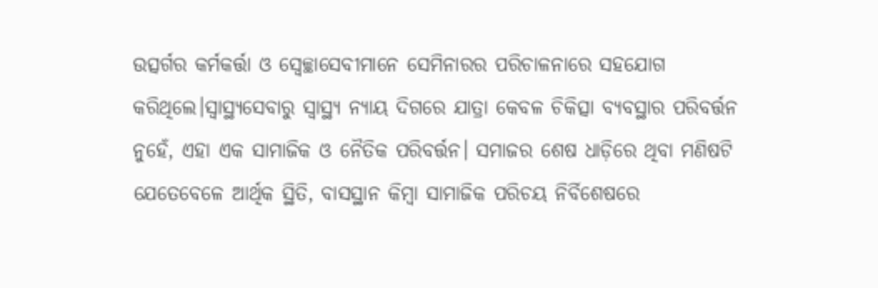ଉତ୍ସର୍ଗର କର୍ମକର୍ତ୍ତା ଓ ସ୍ୱେଚ୍ଛାସେବୀମାନେ ସେମିନାରର ପରିଚାଳନାରେ ସହଯୋଗ କରିଥିଲେ।ସ୍ୱାସ୍ଥ୍ୟସେବାରୁ ସ୍ୱାସ୍ଥ୍ୟ ନ୍ୟାୟ ଦିଗରେ ଯାତ୍ରା କେବଳ ଚିକିତ୍ସା ବ୍ୟବସ୍ଥାର ପରିବର୍ତ୍ତନ ନୁହେଁ, ଏହା ଏକ ସାମାଜିକ ଓ ନୈତିକ ପରିବର୍ତ୍ତନ। ସମାଜର ଶେଷ ଧାଡ଼ିରେ ଥିବା ମଣିଷଟି ଯେତେବେଳେ ଆର୍ଥିକ ସ୍ଥିତି, ବାସସ୍ଥାନ କିମ୍ବା ସାମାଜିକ ପରିଚୟ ନିର୍ବିଶେଷରେ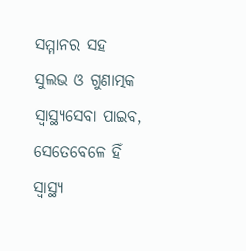ସମ୍ମାନର ସହ ସୁଲଭ ଓ ଗୁଣାତ୍ମକ ସ୍ୱାସ୍ଥ୍ୟସେବା ପାଇବ, ସେତେବେଳେ ହିଁ ସ୍ୱାସ୍ଥ୍ୟ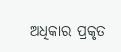ଅଧିକାର ପ୍ରକୃତ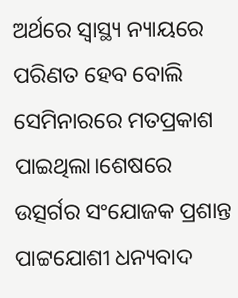ଅର୍ଥରେ ସ୍ୱାସ୍ଥ୍ୟ ନ୍ୟାୟରେ ପରିଣତ ହେବ ବୋଲି ସେମିନାରରେ ମତପ୍ରକାଶ ପାଇଥିଲା।ଶେଷରେ ଉତ୍ସର୍ଗର ସଂଯୋଜକ ପ୍ରଶାନ୍ତ ପାଟ୍ଟଯୋଶୀ ଧନ୍ୟବାଦ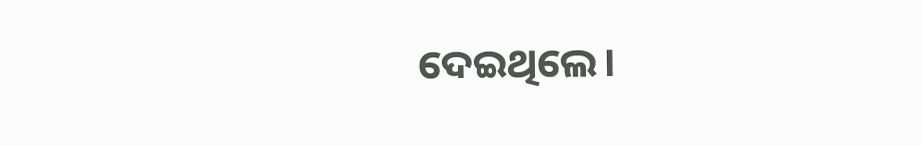ଦେଇଥିଲେ।